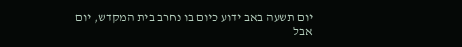יום תשעה באב ידוע כיום בו נחרב בית המקדש, יום אבל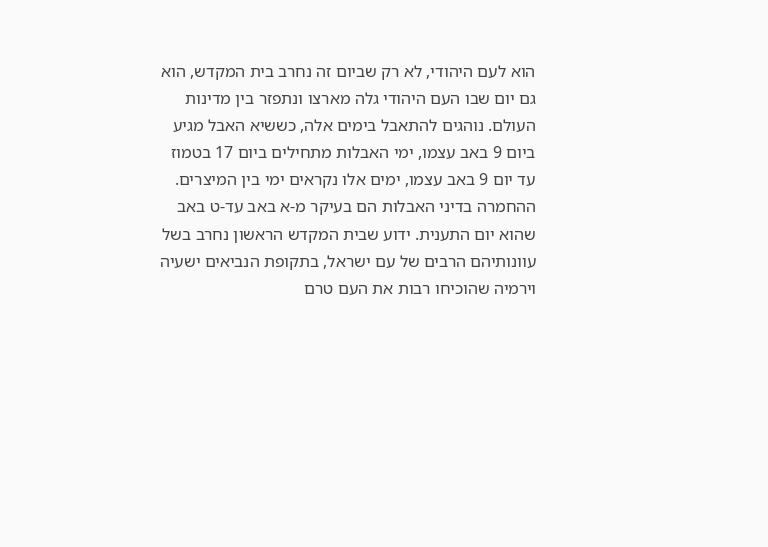הוא לעם היהודי, לא רק שביום זה נחרב בית המקדש, הוא גם יום שבו העם היהודי גלה מארצו ונתפזר בין מדינות העולם. נוהגים להתאבל בימים אלה, כששיא האבל מגיע ביום 9 באב עצמו, ימי האבלות מתחילים ביום 17 בטמוז עד יום 9 באב עצמו, ימים אלו נקראים ימי בין המיצרים. ההחמרה בדיני האבלות הם בעיקר מ-א באב עד-ט באב שהוא יום התענית. ידוע שבית המקדש הראשון נחרב בשל עוונותיהם הרבים של עם ישראל, בתקופת הנביאים ישעיה וירמיה שהוכיחו רבות את העם טרם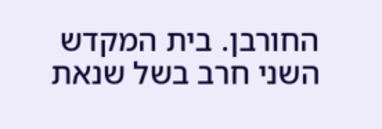החורבן. בית המקדש השני חרב בשל שנאת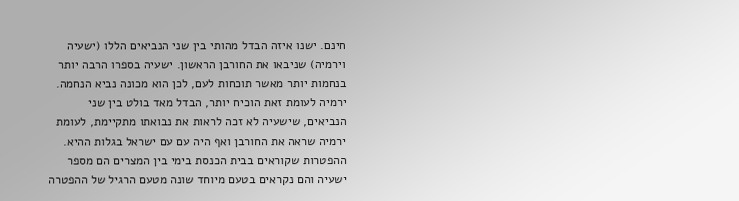חינם. ישנו איזה הבדל מהותי בין שני הנביאים הללו (ישעיה וירמיה) שניבאו את החורבן הראשון. ישעיה בספרו הרבה יותר בנחמות יותר מאשר תוכחות לעם, לכן הוא מכונה נביא הנחמה. ירמיה לעומת זאת הוכיח יותר, הבדל מאד בולט בין שני הנביאים, שישעיה לא זכה לראות את נבואתו מתקיימת, לעומת ירמיה שראה את החורבן ואף היה עם עם ישראל בגלות ההיא. ההפטרות שקוראים בבית הכנסת בימי בין המצרים הם מספר ישעיה והם נקראים בטעם מיוחד שונה מטעם הרגיל של ההפטרה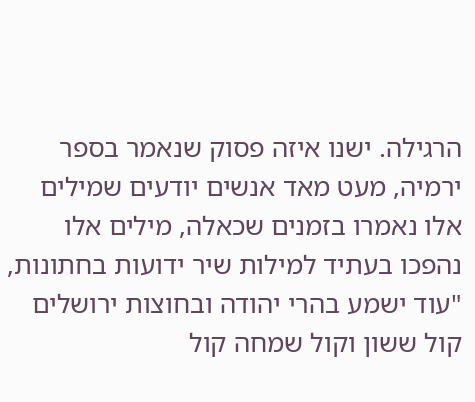הרגילה. ישנו איזה פסוק שנאמר בספר ירמיה, מעט מאד אנשים יודעים שמילים אלו נאמרו בזמנים שכאלה, מילים אלו נהפכו בעתיד למילות שיר ידועות בחתונות, "עוד ישמע בהרי יהודה ובחוצות ירושלים קול ששון וקול שמחה קול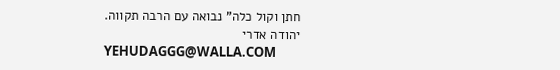חתן וקול כלה" נבואה עם הרבה תקווה.
יהודה אדרי
YEHUDAGGG@WALLA.COM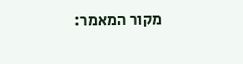מקור המאמר: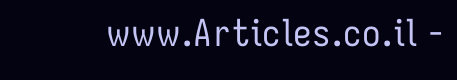www.Articles.co.il -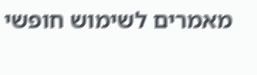מאמרים לשימוש חופשי